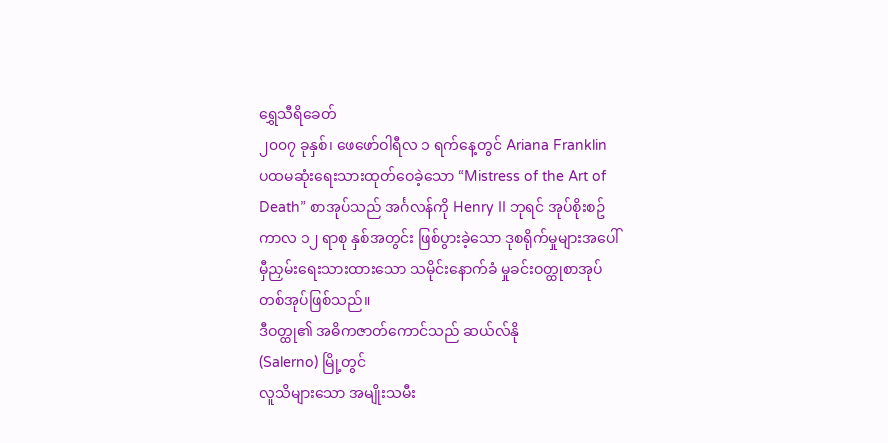ရွှေသီရိခေတ်
၂၀၀၇ ခုနှစ်၊ ဖေဖော်ဝါရီလ ၁ ရက်နေ့တွင် Ariana Franklin ပထမဆုံးရေးသားထုတ်ဝေခဲ့သော “Mistress of the Art of Death” စာအုပ်သည် အင်္ဂလန်ကို Henry II ဘုရင် အုပ်စိုးစဥ်ကာလ ၁၂ ရာစု နှစ်အတွင်း ဖြစ်ပွားခဲ့သော ဒုစရိုက်မှုများအပေါ် မှီညှမ်းရေးသားထားသော သမိုင်းနောက်ခံ မှုခင်းဝတ္ထုစာအုပ်တစ်အုပ်ဖြစ်သည်။
ဒီဝတ္ထု၏ အဓိကဇာတ်ကောင်သည် ဆယ်လ်နို
(Salerno) မြို့တွင်
လူသိများသော အမျိုးသမီး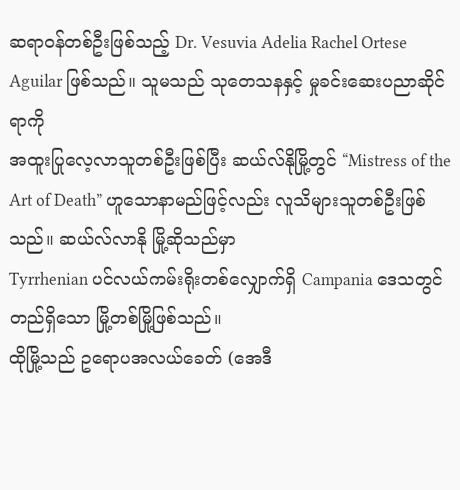ဆရာဝန်တစ်ဦးဖြစ်သည့် Dr. Vesuvia Adelia Rachel Ortese Aguilar ဖြစ်သည်။ သူမသည် သုတေသနနှင့် မှုခင်းဆေးပညာဆိုင်ရာကို
အထူးပြုလေ့လာသူတစ်ဦးဖြစ်ပြီး ဆယ်လ်နိုမြို့တွင် “Mistress of the Art of Death” ဟူသောနာမည်ဖြင့်လည်း လူသိများသူတစ်ဦးဖြစ်သည်။ ဆယ်လ်လာနို မြို့ဆိုသည်မှာ
Tyrrhenian ပင်လယ်ကမ်းရိုးတစ်လျှောက်ရှိ Campania ဒေသတွင် တည်ရှိသော မြို့တစ်မြို့ဖြစ်သည်။
ထိုမြို့သည် ဥရောပအလယ်ခေတ် (အေဒီ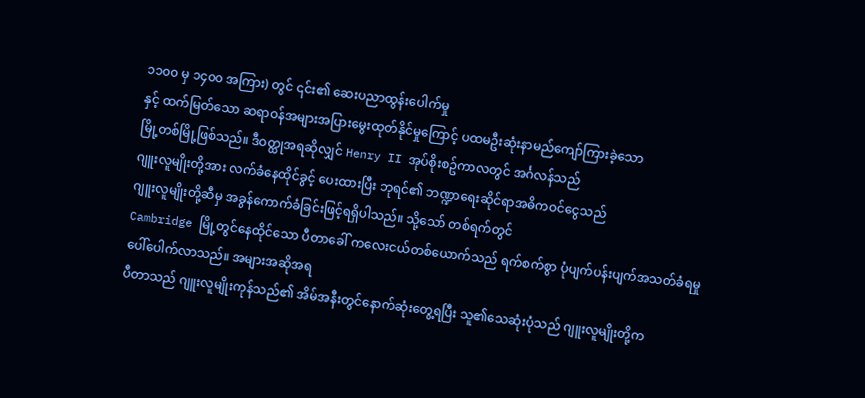၁၁၀၀ မှ ၁၄၀၀ အကြား) တွင် ၎င်း၏ ဆေးပညာထွန်းပေါက်မှု
နှင့် ထက်မြတ်သော ဆရာဝန်အများအပြားမွေးထုတ်နိုင်မှုကြောင့် ပထမဦးဆုံးနာမည်ကျော်ကြားခဲ့သော
မြို့တစ်မြို့ဖြစ်သည်။ ဒီဝတ္ထုအရဆိုလျှင် Henry II အုပ်စိုးစဥ်ကာလတွင် အင်္ဂလန်သည်
ဂျူးလူမျိုးတို့အား လက်ခံနေထိုင်ခွင့် ပေးထားပြီး ဘုရင်၏ ဘဏ္ဍာရေးဆိုင်ရာအဓိကဝင်ငွေသည်
ဂျူးလူမျိုးတို့ဆီမှ အခွန်ကောက်ခံခြင်းဖြင့်ရရှိပါသည်။ သို့သော် တစ်ရက်တွင်
Cambridge မြို့တွင်နေထိုင်သော ပီတာခေါ် ကလေးငယ်တစ်ယောက်သည် ရက်စက်စွာ ပုံပျက်ပန်းပျက်အသတ်ခံရမှု ပေါ်ပေါက်လာသည်။ အများအဆိုအရ
ပီတာသည် ဂျူးလူမျိုးကုန်သည်၏ အိမ်အနီးတွင်နောက်ဆုံးတွေ့ရပြီး သူ၏သေဆုံးပုံသည် ဂျူးလူမျိုးတို့က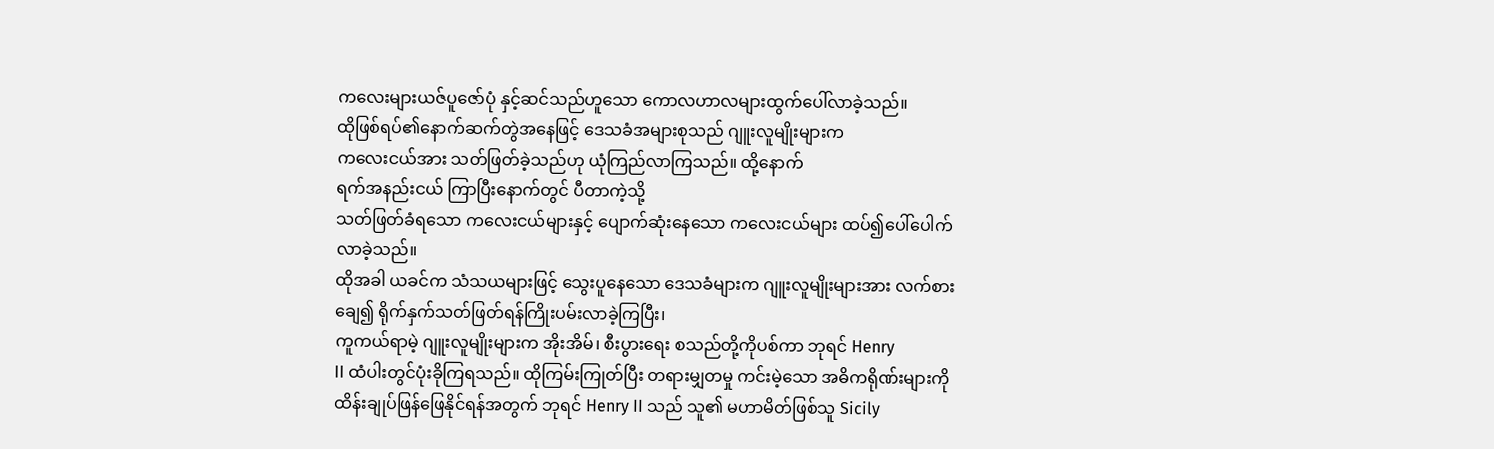ကလေးများယဇ်ပူဇော်ပုံ နှင့်ဆင်သည်ဟူသော ကောလဟာလများထွက်ပေါ်လာခဲ့သည်။
ထိုဖြစ်ရပ်၏နောက်ဆက်တွဲအနေဖြင့် ဒေသခံအများစုသည် ဂျူးလူမျိုးများက
ကလေးငယ်အား သတ်ဖြတ်ခဲ့သည်ဟု ယုံကြည်လာကြသည်။ ထို့နောက်
ရက်အနည်းငယ် ကြာပြီးနောက်တွင် ပီတာကဲ့သို့
သတ်ဖြတ်ခံရသော ကလေးငယ်များနှင့် ပျောက်ဆုံးနေသော ကလေးငယ်များ ထပ်၍ပေါ်ပေါက်လာခဲ့သည်။
ထိုအခါ ယခင်က သံသယများဖြင့် သွေးပူနေသော ဒေသခံများက ဂျူးလူမျိုးများအား လက်စားချေ၍ ရိုက်နှက်သတ်ဖြတ်ရန်ကြိုးပမ်းလာခဲ့ကြပြီး၊
ကူကယ်ရာမဲ့ ဂျူးလူမျိုးများက အိုးအိမ်၊ စီးပွားရေး စသည်တို့ကိုပစ်ကာ ဘုရင် Henry
II ထံပါးတွင်ပုံးခိုကြရသည်။ ထိုကြမ်းကြုတ်ပြီး တရားမျှတမှု ကင်းမဲ့သော အဓိကရိုဏ်းများကို
ထိန်းချုပ်ဖြန်ဖြေနိုင်ရန်အတွက် ဘုရင် Henry II သည် သူ၏ မဟာမိတ်ဖြစ်သူ Sicily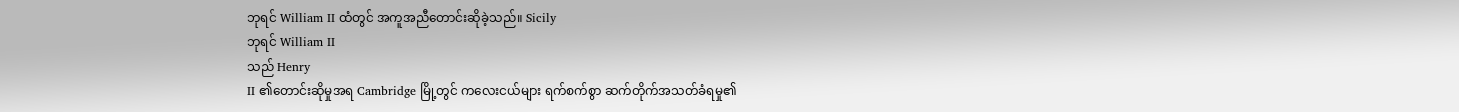ဘုရင် William II ထံတွင် အကူအညီတောင်းဆိုခဲ့သည်။ Sicily
ဘုရင် William II
သည် Henry
II ၏တောင်းဆိုမှုအရ Cambridge မြို့တွင် ကလေးငယ်များ ရက်စက်စွာ ဆက်တိုက်အသတ်ခံရမှု၏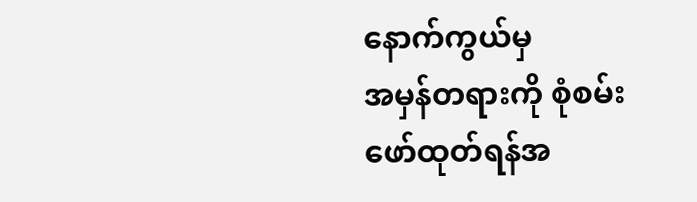နောက်ကွယ်မှ
အမှန်တရားကို စုံစမ်းဖော်ထုတ်ရန်အ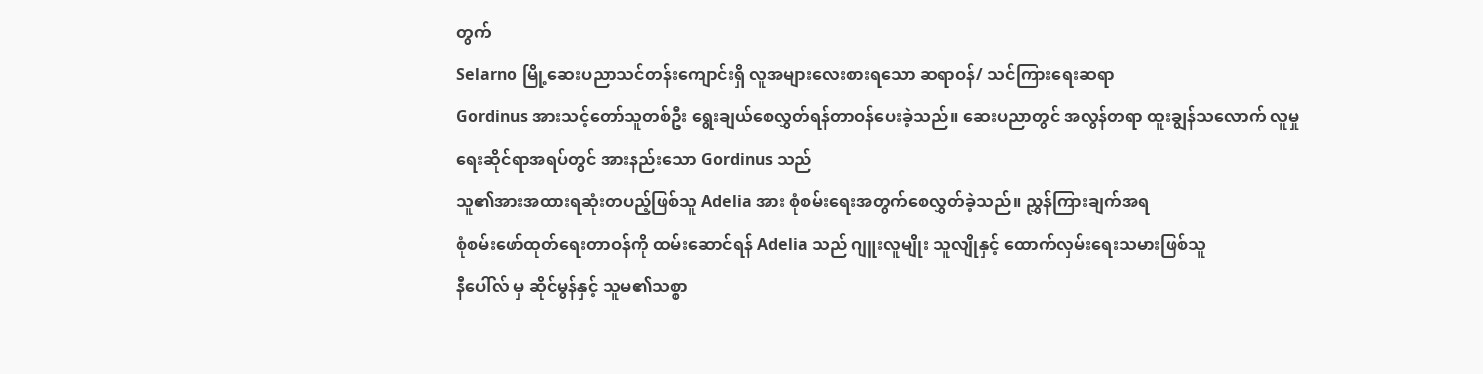တွက်
Selarno မြို့ဆေးပညာသင်တန်းကျောင်းရှိ လူအများလေးစားရသော ဆရာဝန်/ သင်ကြားရေးဆရာ
Gordinus အားသင့်တော်သူတစ်ဦး ရွေးချယ်စေလွှတ်ရန်တာဝန်ပေးခဲ့သည်။ ဆေးပညာတွင် အလွန်တရာ ထူးချွန်သလောက် လူမှုရေးဆိုင်ရာအရပ်တွင် အားနည်းသော Gordinus သည်
သူ၏အားအထားရဆုံးတပည့်ဖြစ်သူ Adelia အား စုံစမ်းရေးအတွက်စေလွှတ်ခဲ့သည်။ ညွှန်ကြားချက်အရ
စုံစမ်းဖော်ထုတ်ရေးတာဝန်ကို ထမ်းဆောင်ရန် Adelia သည် ဂျူးလူမျိုး သူလျိုနှင့် ထောက်လှမ်းရေးသမားဖြစ်သူ
နီပေါ်လ် မှ ဆိုင်မွန်နှင့် သူမ၏သစ္စာ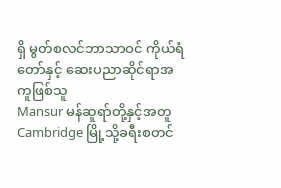ရှိ မွတ်စလင်ဘာသာဝင် ကိုယ်ရံတော်နှင့် ဆေးပညာဆိုင်ရာအကူဖြစ်သူ
Mansur မန်ဆူရာ်တို့နှင့်အတူ Cambridge မြို့သို့ခရီးစတင်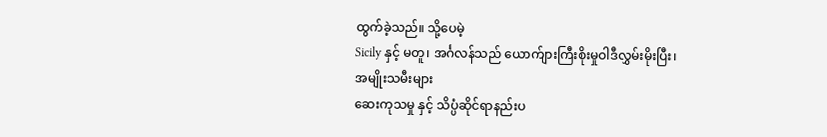ထွက်ခဲ့သည်။ သို့ပေမဲ့
Sicily နှင့် မတူ၊ အင်္ဂလန်သည် ယောက်ျားကြီးစိုးမှုဝါဒီလွှမ်းမိုးပြီး၊ အမျိုးသမီးများ
ဆေးကုသမှု နှင့် သိပ္ပံဆိုင်ရာနည်းပ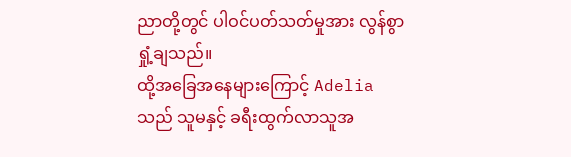ညာတို့တွင် ပါဝင်ပတ်သတ်မှုအား လွန်စွာရှုံ့ချသည်။
ထို့အခြေအနေများကြောင့် Adelia သည် သူမနှင့် ခရီးထွက်လာသူအ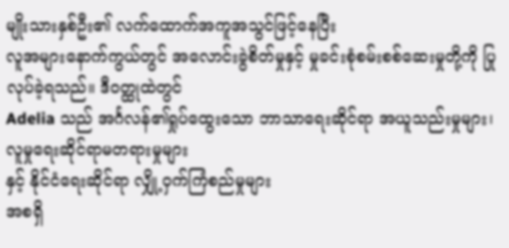မျိုးသားနှစ်ဦး၏ လက်ထောက်အကူအသွင်ဖြင့်နေပြီး
လူအများနောက်ကွယ်တွင် အလောင်းခွဲစိတ်မှုနှင့် မှုခင်းစုံစမ်းစစ်ဆေးမှုတို့ကို ပြုလုပ်ခဲ့ရသည်။ ဒီဝတ္ထုထဲတွင်
Adelia သည် အင်္ဂလန်၏ရှုပ်ထွေးသော ဘာသာရေးဆိုင်ရာ အယူသည်းမှုများ၊ လူမှုရေးဆိုင်ရာမတရားမှုများ
နှင့် နိုင်ငံရေးဆိုင်ရာ လျှို့ဝှက်ကြံစည်မှုများ
အစရှိ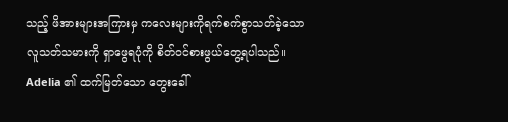သည့် ဖိအားများအကြားမှ ကလေးများကိုရက်စက်စွာသတ်ခဲ့သော လူသတ်သမားကို ရှာဖွေရပုံကို စိတ်ဝင်စားဖွယ်တွေ့ရပါသည်။
Adelia ၏ ထက်မြတ်သော တွေးခေါ်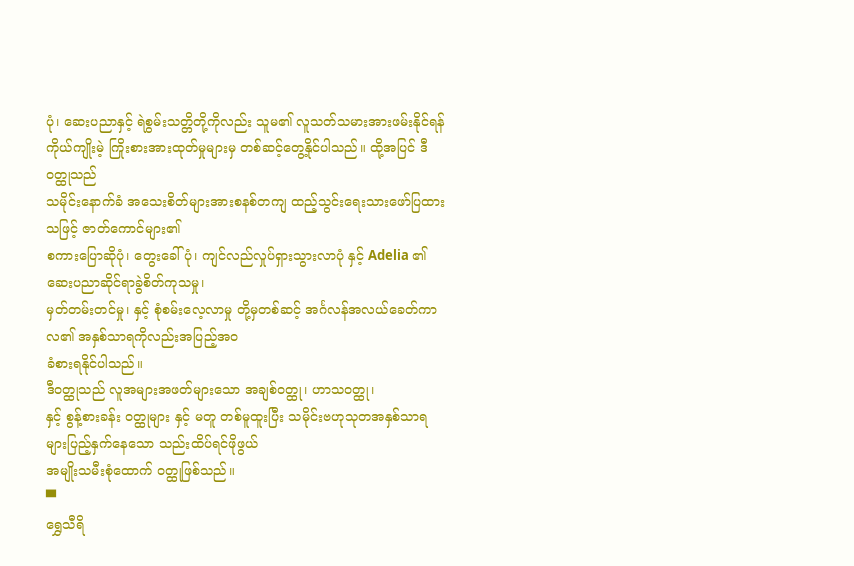ပုံ၊ ဆေးပညာနှင့် ရဲစွမ်းသတ္တိတို့ကိုလည်း သူမ၏ လူသတ်သမားအားဖမ်းနိုင်ရန်
ကိုယ်ကျိုးမဲ့ ကြိုးစားအားထုတ်မှုများမှ တစ်ဆင့်တွေ့နိုင်ပါသည်။ ထို့အပြင် ဒီဝတ္ထုသည်
သမိုင်းနောက်ခံ အသေးစိတ်များအားစနစ်တကျ ထည့်သွင်းရေးသားဖော်ပြထားသဖြင့် ဇာတ်ကောင်များ၏
စကားပြောဆိုပုံ၊ တွေးခေါ်ပုံ၊ ကျင်လည်လှုပ်ရှားသွားလာပုံ နှင့် Adelia ၏ ဆေးပညာဆိုင်ရာခွဲစိတ်ကုသမှု၊
မှတ်တမ်းတင်မှု၊ နှင့် စုံစမ်းလေ့လာမှု တို့မှတစ်ဆင့် အင်္ဂလန်အလယ်ခေတ်ကာလ၏ အနှစ်သာရကိုလည်းအပြည့်အဝ
ခံစားရနိုင်ပါသည်။
ဒီဝတ္ထုသည် လူအများအဖတ်များသော အချစ်ဝတ္ထု၊ ဟာသဝတ္ထု၊
နှင့် စွန့်စားခန်း ဝတ္ထုများ နှင့် မတူ တစ်မူထူးပြီး သမိုင်းဗဟုသုတအနှစ်သာရများပြည့်နှက်နေသော သည်းထိပ်ရင်ဖိုဖွယ်
အမျိုးသမီးစုံထောက် ဝတ္ထုဖြစ်သည်။
▀
ရွှေသီရိ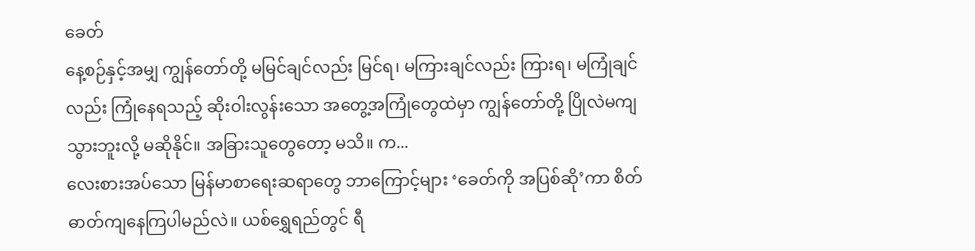ခေတ်
နေ့စဉ်နှင့်အမျှ ကျွန်တော်တို့ မမြင်ချင်လည်း မြင်ရ၊ မကြားချင်လည်း ကြားရ၊ မကြုံချင်လည်း ကြုံနေရသည့် ဆိုးဝါးလွန်းသော အတွေ့အကြုံတွေထဲမှာ ကျွန်တော်တို့ ပြိုလဲမကျသွားဘူးလို့ မဆိုနိုင်။ အခြားသူတွေတော့ မသိ။ က...
လေးစားအပ်သော မြန်မာစာရေးဆရာတွေ ဘာကြောင့်များ ‘ခေတ်ကို အပြစ်ဆို’ကာ စိတ်ဓာတ်ကျနေကြပါမည်လဲ။ ယစ်ရွှေရည်တွင် ရီ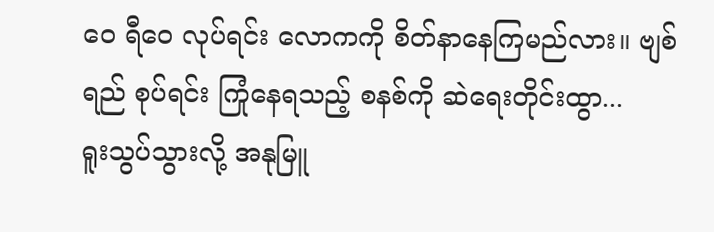ဝေ ရီဝေ လုပ်ရင်း လောကကို စိတ်နာနေကြမည်လား။ ဗျစ်ရည် စုပ်ရင်း ကြုံနေရသည့် စနစ်ကို ဆဲရေးတိုင်းထွာ...
ရူးသွပ်သွားလို့ အနုမြူ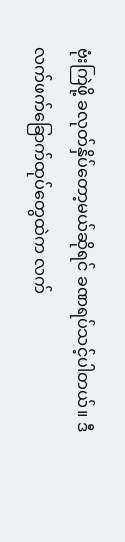ဗုံးကြဲဖို့ ခလုတ်နှိပ်တော့မယ်ဆိုရင် ခဏရပ်သင့်ပါတယ်။ ဒီလက်ဖက်ခြောက်ထုပ်တွေထဲက လက်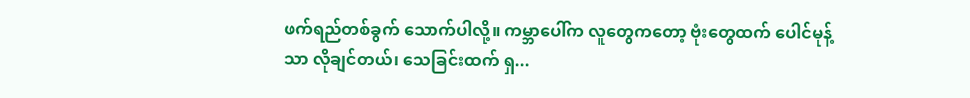ဖက်ရည်တစ်ခွက် သောက်ပါလို့။ ကမ္ဘာပေါ်က လူတွေကတော့ ဗုံးတွေထက် ပေါင်မုန့်သာ လိုချင်တယ်၊ သေခြင်းထက် ရှ...